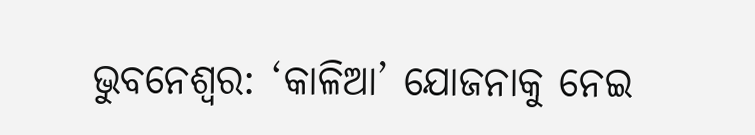ଭୁବନେଶ୍ୱର: ‘କାଳିଆ’ ଯୋଜନାକୁ ନେଇ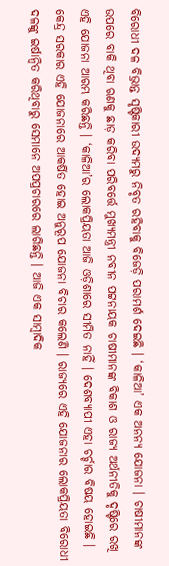ବିରୋଧୀ ଦଳ ବିଭ୍ରାନ୍ତ ସୃଷ୍ଟିକାରୀ ଉଦ୍ୟମରୁ ନିବୃତ ରହିବାକୁ ବିଜେଡ଼ି ପରାମର୍ଶ ଦେଇଛି । ‘କାଳିଆ’ ଏକ ଅନନ୍ୟ ଯୋଜନା । ଚାଷୀମାନଙ୍କ ଉପରେ ବାକି ଥିବା ଋଣକୁ ଛାଡ଼ କରିବା ପରିବର୍ତ୍ତେ ମୁଖ୍ୟମନ୍ତ୍ରୀ ନବୀନ ପଟ୍ଟନାୟକ ଚାଷୀମାନଙ୍କ ବିକାଶ ଓ ରାଜ୍ୟ ଅର୍ଥନୀତିକୁ ଦୃଷ୍ଟିରେ ରଖି ଏହି ଯୋଜନା ଆରମ୍ଭ କରିଛନ୍ତି । ‘କାଳିଆ’ର ଲୋକପ୍ରିୟତା ଆଜି ଓଡ଼ିଶାରେ ସୀମିତ ନାହିଁ । ଦେଶବ୍ୟାପୀ ଏହା ଚର୍ଚ୍ଚାର ବିଷୟ ହୋଇଛି । କେନ୍ଦ୍ର ସରକାର ଏହି ଯୋଜନାରେ ଆକର୍ଷିତ ହୋଇ ଅନୁରୂପ ଯୋଜନା ବିଚାର କଲେଣି । ରାଜ୍ୟରେ ଏହି ଯୋଜନାର ଲୋକପ୍ରିୟତା ବିରୋଧୀ ଦଳଙ୍କୁ ଇର୍ଷାନ୍ୱିତ କରିଥିବାରୁ ସେମାନେ ଅପପ୍ରଚାରରେ ଲାଗିଛନ୍ତି । ଆଜି ଏକ ସାମ୍ବାଦିକ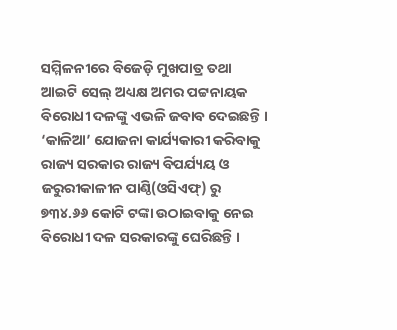ସମ୍ମିଳନୀରେ ବିଜେଡ଼ି ମୁଖପାତ୍ର ତଥା ଆଇଟି ସେଲ୍ ଅଧ୍ୟକ୍ଷ ଅମର ପଟ୍ଟନାୟକ ବିରୋଧୀ ଦଳଙ୍କୁ ଏଭଳି ଜବାବ ଦେଇଛନ୍ତି ।
‘କାଳିଆ’ ଯୋଜନା କାର୍ଯ୍ୟକାରୀ କରିବାକୁ ରାଜ୍ୟ ସରକାର ରାଜ୍ୟ ବିପର୍ଯ୍ୟୟ ଓ ଜରୁରୀକାଳୀନ ପାଣ୍ଠି(ଓସିଏଫ୍) ରୁ ୭୩୪.୬୬ କୋଟି ଟଙ୍କା ଉଠାଇବାକୁ ନେଇ ବିରୋଧୀ ଦଳ ସରକାରଙ୍କୁ ଘେରିଛନ୍ତି ।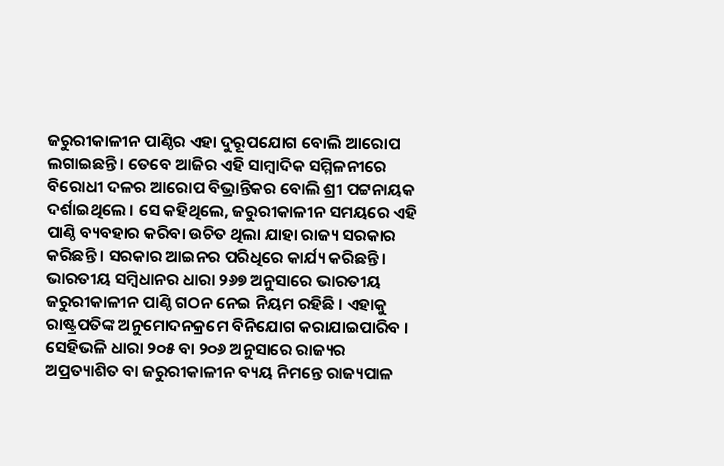ଜରୁରୀକାଳୀନ ପାଣ୍ଠିର ଏହା ଦୁରୂପଯୋଗ ବୋଲି ଆରୋପ ଲଗାଇଛନ୍ତି । ତେବେ ଆଜିର ଏହି ସାମ୍ବାଦିକ ସମ୍ମିଳନୀରେ ବିରୋଧୀ ଦଳର ଆରୋପ ବିଭ୍ରାନ୍ତିକର ବୋଲି ଶ୍ରୀ ପଟ୍ଟନାୟକ ଦର୍ଶାଇଥିଲେ । ସେ କହିଥିଲେ, ଜରୁରୀକାଳୀନ ସମୟରେ ଏହି ପାଣ୍ଠି ବ୍ୟବହାର କରିବା ଉଚିତ ଥିଲା ଯାହା ରାଜ୍ୟ ସରକାର କରିଛନ୍ତି । ସରକାର ଆଇନର ପରିଧିରେ କାର୍ଯ୍ୟ କରିଛନ୍ତି । ଭାରତୀୟ ସମ୍ବିଧାନର ଧାରା ୨୬୭ ଅନୁସାରେ ଭାରତୀୟ ଜରୁରୀକାଳୀନ ପାଣ୍ଠି ଗଠନ ନେଇ ନିୟମ ରହିଛି । ଏହାକୁ ରାଷ୍ଟ୍ରପତିଙ୍କ ଅନୁମୋଦନକ୍ରମେ ବିନିଯୋଗ କରାଯାଇପାରିବ । ସେହିଭଳି ଧାରା ୨୦୫ ବା ୨୦୬ ଅନୁସାରେ ରାଜ୍ୟର ଅପ୍ରତ୍ୟାଶିତ ବା ଜରୁରୀକାଳୀନ ବ୍ୟୟ ନିମନ୍ତେ ରାଜ୍ୟପାଳ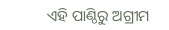ଏହି ପାଣ୍ଠିରୁ ଅଗ୍ରୀମ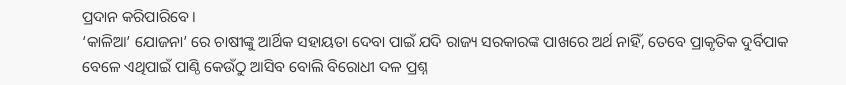ପ୍ରଦାନ କରିପାରିବେ ।
‘କାଳିଆ’ ଯୋଜନା’ ରେ ଚାଷୀଙ୍କୁ ଆର୍ଥିକ ସହାୟତା ଦେବା ପାଇଁ ଯଦି ରାଜ୍ୟ ସରକାରଙ୍କ ପାଖରେ ଅର୍ଥ ନାହିଁ, ତେବେ ପ୍ରାକୃତିକ ଦୁର୍ବିପାକ ବେଳେ ଏଥିପାଇଁ ପାଣ୍ଠି କେଉଁଠୁ ଆସିବ ବୋଲି ବିରୋଧୀ ଦଳ ପ୍ରଶ୍ନ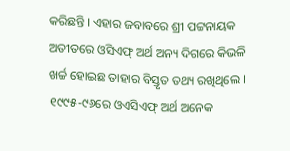କରିଛନ୍ତି । ଏହାର ଜବାବରେ ଶ୍ରୀ ପଟ୍ଟନାୟକ ଅତୀତରେ ଓସିଏଫ୍ ଅର୍ଥ ଅନ୍ୟ ଦିଗରେ କିଭଳି ଖର୍ଚ୍ଚ ହୋଇଛ ତାହାର ବିସ୍ତୃତ ତଥ୍ୟ ରଖିଥିଲେ । ୧୯୯୫-୯୬ରେ ଓଏସିଏଫ୍ ଅର୍ଥ ଅନେକ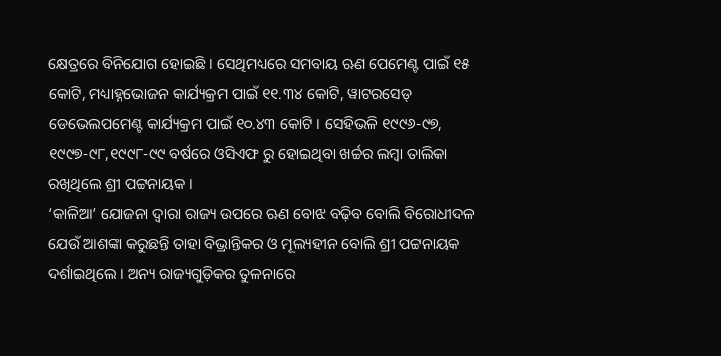କ୍ଷେତ୍ରରେ ବିନିଯୋଗ ହୋଇଛି । ସେଥିମଧ୍ୟରେ ସମବାୟ ଋଣ ପେମେଣ୍ଟ ପାଇଁ ୧୫ କୋଟି, ମଧ୍ୟାହ୍ନଭୋଜନ କାର୍ଯ୍ୟକ୍ରମ ପାଇଁ ୧୧.୩୪ କୋଟି, ୱାଟରସେଡ୍ ଡେଭେଲପମେଣ୍ଟ କାର୍ଯ୍ୟକ୍ରମ ପାଇଁ ୧୦.୪୩ କୋଟି । ସେହିଭଳି ୧୯୯୬-୯୭, ୧୯୯୭-୯୮,୧୯୯୮-୯୯ ବର୍ଷରେ ଓସିଏଫ ରୁ ହୋଇଥିବା ଖର୍ଚ୍ଚର ଲମ୍ବା ତାଲିକା ରଖିଥିଲେ ଶ୍ରୀ ପଟ୍ଟନାୟକ ।
‘କାଳିଆ’ ଯୋଜନା ଦ୍ୱାରା ରାଜ୍ୟ ଉପରେ ଋଣ ବୋଝ ବଢ଼ିବ ବୋଲି ବିରୋଧୀଦଳ ଯେଉଁ ଆଶଙ୍କା କରୁଛନ୍ତି ତାହା ବିଭ୍ରାନ୍ତିକର ଓ ମୂଲ୍ୟହୀନ ବୋଲି ଶ୍ରୀ ପଟ୍ଟନାୟକ ଦର୍ଶାଇଥିଲେ । ଅନ୍ୟ ରାଜ୍ୟଗୁଡ଼ିକର ତୁଳନାରେ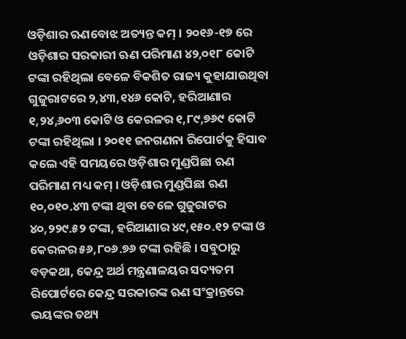ଓଡ଼ିଶାର ଋଣବୋଝ ଅତ୍ୟନ୍ତ କମ୍ । ୨୦୧୬-୧୭ ରେ ଓଡ଼ିଶାର ସରକାରୀ ଋଣ ପରିମାଣ ୪୨,୦୧୮ କୋଟି ଟଙ୍କା ରହିଥିଲା ବେଳେ ବିକଶିତ ରାଜ୍ୟ କୁହାଯାଉଥିବା ଗୁଜୁରାଟରେ ୨,୪୩,୧୪୬ କୋଟି, ହରିଆଣାର ୧,୨୪,୬୦୩ କୋଟି ଓ କେରଳର ୧,୮୯,୭୬୯ କୋଟି ଟଙ୍କା ରହିଥିଲା । ୨୦୧୧ ଜନଗଣନା ରିପୋର୍ଟକୁ ହିସାବ କଲେ ଏହି ସମୟରେ ଓଡ଼ିଶାର ମୁଣ୍ଡପିଛା ଋଣ ପରିମାଣ ମଧ୍ୟ କମ୍ । ଓଡ଼ିଶାର ମୁଣ୍ଡପିଛା ଋଣ ୧୦,୦୧୦.୪୩ ଟଙ୍କା ଥିବା ବେଳେ ଗୁଜୁରାଟର ୪୦,୨୨୯.୫୨ ଟଙ୍କା, ହରିଆଣାର ୪୯,୧୫୦.୧୨ ଟଙ୍କା ଓ କେରଳର ୫୬,୮୦୬.୭୬ ଟଙ୍କା ରହିଛି । ସବୁଠାରୁ ବଡ଼କଥା, କେନ୍ଦ୍ର ଅର୍ଥ ମନ୍ତ୍ରଣାଳୟର ସଦ୍ୟତମ ରିପୋର୍ଟରେ କେନ୍ଦ୍ର ସରକାରଙ୍କ ଋଣ ସଂକ୍ରାନ୍ତରେ ଭୟଙ୍କର ତଥ୍ୟ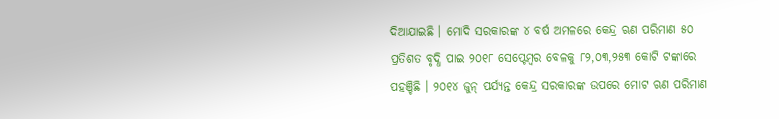ଦିଆଯାଇଛି । ମୋଦି ସରକାରଙ୍କ ୪ ବର୍ଷ ଅମଳରେ କେନ୍ଦ୍ର ଋଣ ପରିମାଣ ୫୦ ପ୍ରତିଶତ ବୃଦ୍ଧି ପାଇ ୨୦୧୮ ସେପ୍ଟେମ୍ବର ବେଳକୁ ୮୨,୦୩,୨୫୩ କୋଟି ଟଙ୍କାରେ ପହଞ୍ଚିଛି । ୨୦୧୪ ଜୁନ୍ ପର୍ଯ୍ୟନ୍ତ କେନ୍ଦ୍ର ସରକାରଙ୍କ ଉପରେ ମୋଟ ଋଣ ପରିମାଣ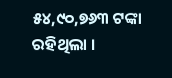୫୪,୯୦,୭୬୩ ଟଙ୍କା ରହିଥିଲା ।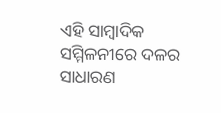ଏହି ସାମ୍ବାଦିକ ସମ୍ମିଳନୀରେ ଦଳର ସାଧାରଣ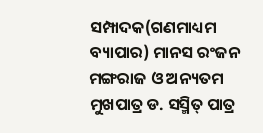ସମ୍ପାଦକ(ଗଣମାଧ୍ୟମ ବ୍ୟାପାର) ମାନସ ରଂଜନ ମଙ୍ଗରାଜ ଓ ଅନ୍ୟତମ ମୁଖପାତ୍ର ଡ. ସସ୍ମିତ୍ ପାତ୍ର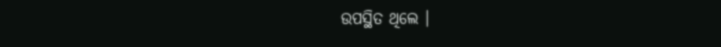ଉପସ୍ଥିତ ଥିଲେ ।